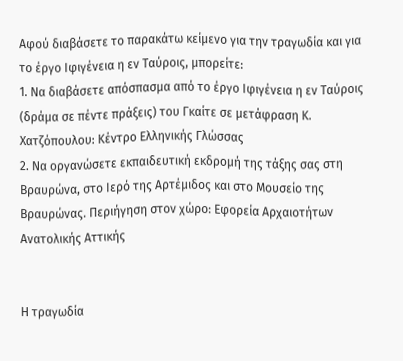Αφού διαβάσετε το παρακάτω κείμενο για την τραγωδία και για το έργο Ιφιγένεια η εν Ταύροις, μπορείτε:
1. Να διαβάσετε απόσπασμα από το έργο Ιφιγένεια η εν Ταύροις (δράμα σε πέντε πράξεις) του Γκαίτε σε μετάφραση Κ. Χατζόπουλου: Κέντρο Ελληνικής Γλώσσας
2. Να οργανώσετε εκπαιδευτική εκδρομή της τάξης σας στη Βραυρώνα, στο Ιερό της Αρτέμιδος και στο Μουσείο της Βραυρώνας. Περιήγηση στον χώρο: Εφορεία Αρχαιοτήτων Ανατολικής Αττικής


Η τραγωδία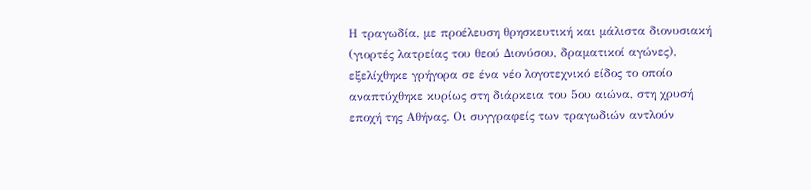Η τραγωδία, με προέλευση θρησκευτική και μάλιστα διονυσιακή (γιορτές λατρείας του θεού Διονύσου, δραματικοί αγώνες), εξελίχθηκε γρήγορα σε ένα νέο λογοτεχνικό είδος το οποίο αναπτύχθηκε κυρίως στη διάρκεια του 5ου αιώνα, στη χρυσή εποχή της Αθήνας. Οι συγγραφείς των τραγωδιών αντλούν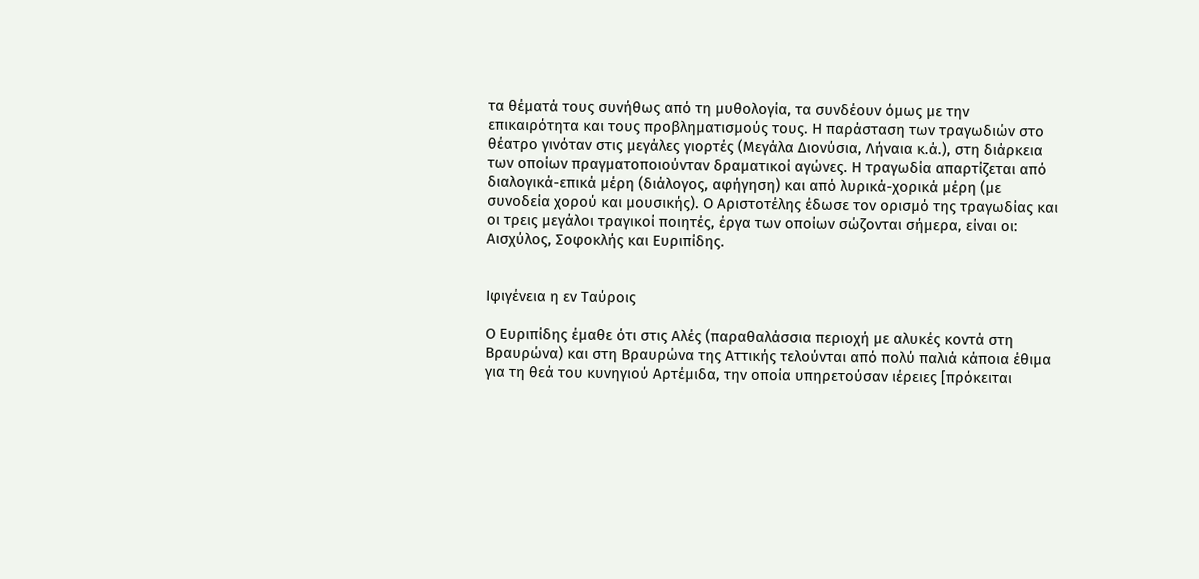τα θέματά τους συνήθως από τη μυθολογία, τα συνδέουν όμως με την επικαιρότητα και τους προβληματισμούς τους. Η παράσταση των τραγωδιών στο θέατρο γινόταν στις μεγάλες γιορτές (Μεγάλα Διονύσια, Λήναια κ.ά.), στη διάρκεια των οποίων πραγματοποιούνταν δραματικοί αγώνες. Η τραγωδία απαρτίζεται από διαλογικά-επικά μέρη (διάλογος, αφήγηση) και από λυρικά-χορικά μέρη (με συνοδεία χορού και μουσικής). Ο Αριστοτέλης έδωσε τον ορισμό της τραγωδίας και οι τρεις μεγάλοι τραγικοί ποιητές, έργα των οποίων σώζονται σήμερα, είναι οι: Αισχύλος, Σοφοκλής και Ευριπίδης.


Ιφιγένεια η εν Ταύροις

Ο Ευριπίδης έμαθε ότι στις Αλές (παραθαλάσσια περιοχή με αλυκές κοντά στη Βραυρώνα) και στη Βραυρώνα της Αττικής τελούνται από πολύ παλιά κάποια έθιμα για τη θεά του κυνηγιού Αρτέμιδα, την οποία υπηρετούσαν ιέρειες [πρόκειται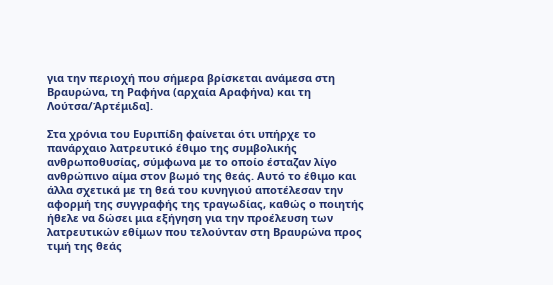για την περιοχή που σήμερα βρίσκεται ανάμεσα στη Βραυρώνα, τη Ραφήνα (αρχαία Αραφήνα) και τη Λούτσα/Άρτέμιδα].

Στα χρόνια του Ευριπίδη φαίνεται ότι υπήρχε το πανάρχαιο λατρευτικό έθιμο της συμβολικής ανθρωποθυσίας, σύμφωνα με το οποίο έσταζαν λίγο ανθρώπινο αίμα στον βωμό της θεάς. Αυτό το έθιμο και άλλα σχετικά με τη θεά του κυνηγιού αποτέλεσαν την αφορμή της συγγραφής της τραγωδίας, καθώς ο ποιητής ήθελε να δώσει μια εξήγηση για την προέλευση των λατρευτικών εθίμων που τελούνταν στη Βραυρώνα προς τιμή της θεάς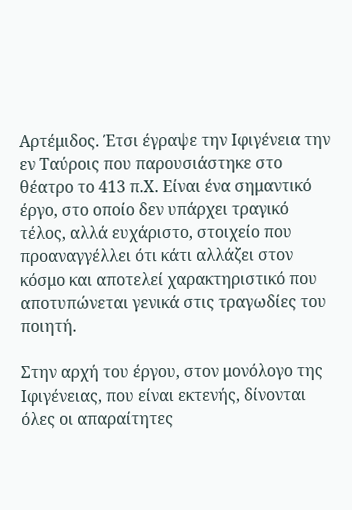Αρτέμιδος. Έτσι έγραψε την Ιφιγένεια την εν Ταύροις που παρουσιάστηκε στο θέατρο το 413 π.Χ. Είναι ένα σημαντικό έργο, στο οποίο δεν υπάρχει τραγικό τέλος, αλλά ευχάριστο, στοιχείο που προαναγγέλλει ότι κάτι αλλάζει στον κόσμο και αποτελεί χαρακτηριστικό που αποτυπώνεται γενικά στις τραγωδίες του ποιητή.

Στην αρχή του έργου, στον μονόλογο της Ιφιγένειας, που είναι εκτενής, δίνονται όλες οι απαραίτητες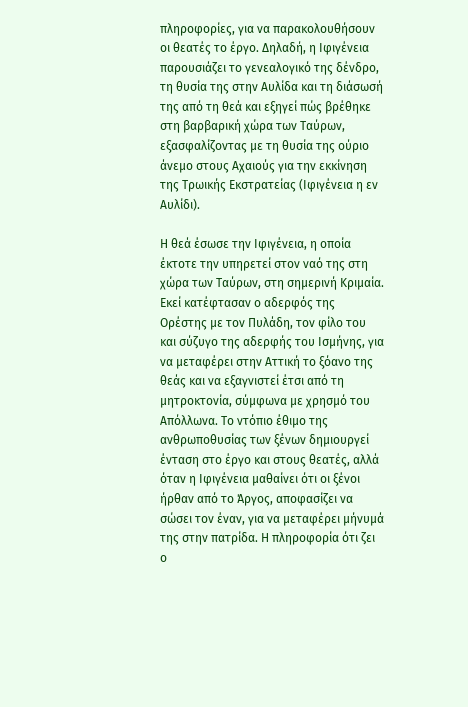πληροφορίες, για να παρακολουθήσουν οι θεατές το έργο. Δηλαδή, η Ιφιγένεια παρουσιάζει το γενεαλογικό της δένδρο, τη θυσία της στην Αυλίδα και τη διάσωσή της από τη θεά και εξηγεί πώς βρέθηκε στη βαρβαρική χώρα των Ταύρων, εξασφαλίζοντας με τη θυσία της ούριο άνεμο στους Αχαιούς για την εκκίνηση της Τρωικής Εκστρατείας (Ιφιγένεια η εν Αυλίδι).

Η θεά έσωσε την Ιφιγένεια, η οποία έκτοτε την υπηρετεί στον ναό της στη χώρα των Ταύρων, στη σημερινή Κριμαία. Εκεί κατέφτασαν ο αδερφός της Ορέστης με τον Πυλάδη, τον φίλο του και σύζυγο της αδερφής του Ισμήνης, για να μεταφέρει στην Αττική το ξόανο της θεάς και να εξαγνιστεί έτσι από τη μητροκτονία, σύμφωνα με χρησμό του Απόλλωνα. Το ντόπιο έθιμο της ανθρωποθυσίας των ξένων δημιουργεί ένταση στο έργο και στους θεατές, αλλά όταν η Ιφιγένεια μαθαίνει ότι οι ξένοι ήρθαν από το Άργος, αποφασίζει να σώσει τον έναν, για να μεταφέρει μήνυμά της στην πατρίδα. Η πληροφορία ότι ζει ο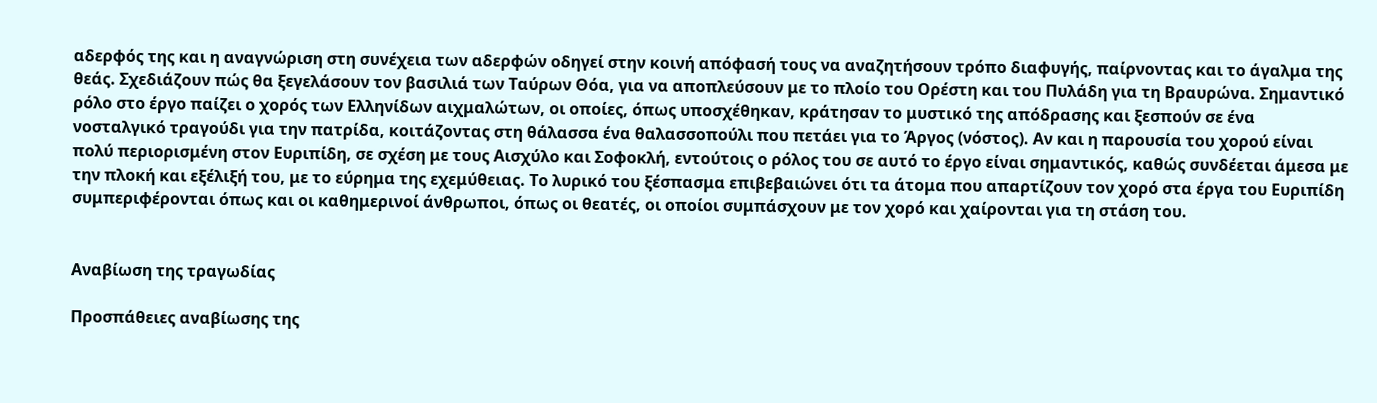αδερφός της και η αναγνώριση στη συνέχεια των αδερφών οδηγεί στην κοινή απόφασή τους να αναζητήσουν τρόπο διαφυγής, παίρνοντας και το άγαλμα της θεάς. Σχεδιάζουν πώς θα ξεγελάσουν τον βασιλιά των Ταύρων Θόα, για να αποπλεύσουν με το πλοίο του Ορέστη και του Πυλάδη για τη Βραυρώνα. Σημαντικό ρόλο στο έργο παίζει ο χορός των Ελληνίδων αιχμαλώτων, οι οποίες, όπως υποσχέθηκαν, κράτησαν το μυστικό της απόδρασης και ξεσπούν σε ένα νοσταλγικό τραγούδι για την πατρίδα, κοιτάζοντας στη θάλασσα ένα θαλασσοπούλι που πετάει για το Άργος (νόστος). Αν και η παρουσία του χορού είναι πολύ περιορισμένη στον Ευριπίδη, σε σχέση με τους Αισχύλο και Σοφοκλή, εντούτοις ο ρόλος του σε αυτό το έργο είναι σημαντικός, καθώς συνδέεται άμεσα με την πλοκή και εξέλιξή του, με το εύρημα της εχεμύθειας. Το λυρικό του ξέσπασμα επιβεβαιώνει ότι τα άτομα που απαρτίζουν τον χορό στα έργα του Ευριπίδη συμπεριφέρονται όπως και οι καθημερινοί άνθρωποι, όπως οι θεατές, οι οποίοι συμπάσχουν με τον χορό και χαίρονται για τη στάση του.


Αναβίωση της τραγωδίας

Προσπάθειες αναβίωσης της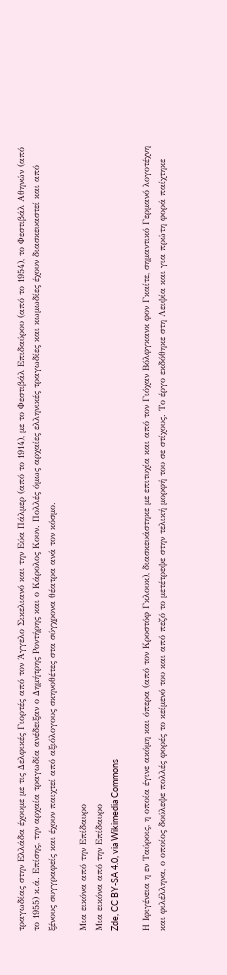τραγωδίας στην Ελλάδα έχουμε με τις Δελφικές Γιορτές από τον Άγγελο Σικελιανό και την Εύα Πάλμερ (από το 1914), με το Φεστιβάλ Επιδαύρου (από το 1954), το Φεστιβάλ Αθηνών (από το 1955) κ.ά. Επίσης, την αρχαία τραγωδία ανέδειξαν ο Δημήτρης Ροντήρης και ο Κάρολος Κουν. Πολλές όμως αρχαίες ελληνικές τραγωδίες και κωμωδίες έχουν διασκευαστεί και από ξένους συγγραφείς και έχουν παιχτεί από αξιόλογους σκηνοθέτες στα σύγχρονα θέατρα ανά τον κόσμο.

Μια εικόνα από την Επίδαυρο
Μια εικόνα από την Επίδαυρο
Zde, CC BY-SA 4.0, via Wikimedia Commons

Η Ιφιγένεια η εν Ταύροις, η οποία έγινε ακόμη και όπερα (από τον Κροστόφ Γκλουκ), διασκευάστηκε με επιτυχία και από τον Γιόχαν Βόλφγκανκ φον Γκαίτε, σημαντικό Γερμανό λογοτέχνη και φιλέλληνα, ο οποίος δούλεψε πολλές φορές το κείμενό του και από πεζό το μετέτρεψε στην τελική μορφή του σε στίχους. Το έργο εκδόθηκε στη Λειψία και για πρώτη φορά παίχτηκε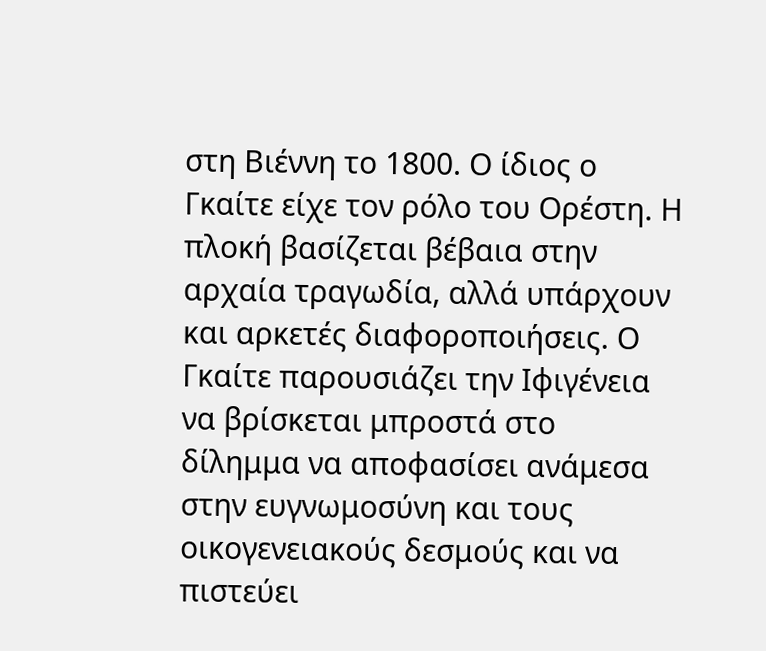στη Βιέννη το 1800. Ο ίδιος ο Γκαίτε είχε τον ρόλο του Ορέστη. Η πλοκή βασίζεται βέβαια στην αρχαία τραγωδία, αλλά υπάρχουν και αρκετές διαφοροποιήσεις. Ο Γκαίτε παρουσιάζει την Ιφιγένεια να βρίσκεται μπροστά στο δίλημμα να αποφασίσει ανάμεσα στην ευγνωμοσύνη και τους οικογενειακούς δεσμούς και να πιστεύει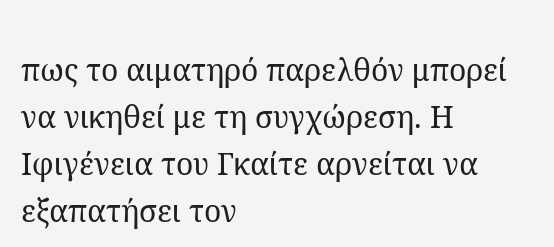πως το αιματηρό παρελθόν μπορεί να νικηθεί με τη συγχώρεση. Η Ιφιγένεια του Γκαίτε αρνείται να εξαπατήσει τον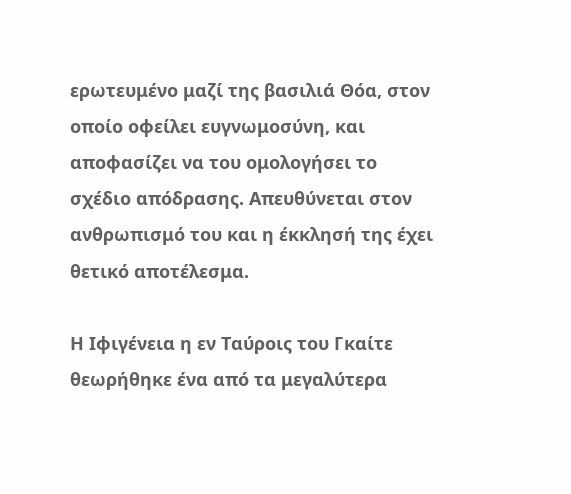ερωτευμένο μαζί της βασιλιά Θόα, στον οποίο οφείλει ευγνωμοσύνη, και αποφασίζει να του ομολογήσει το σχέδιο απόδρασης. Απευθύνεται στον ανθρωπισμό του και η έκκλησή της έχει θετικό αποτέλεσμα.

Η Ιφιγένεια η εν Ταύροις του Γκαίτε θεωρήθηκε ένα από τα μεγαλύτερα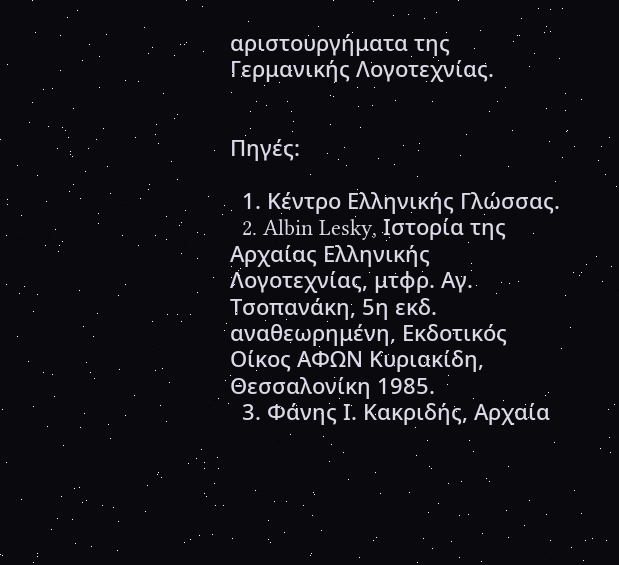αριστουργήματα της Γερμανικής Λογοτεχνίας.


Πηγές:

  1. Κέντρο Ελληνικής Γλώσσας.
  2. Albin Lesky, Ιστορία της Αρχαίας Ελληνικής Λογοτεχνίας, μτφρ. Αγ. Τσοπανάκη, 5η εκδ. αναθεωρημένη, Εκδοτικός Οίκος ΑΦΩΝ Κυριακίδη, Θεσσαλονίκη 1985.
  3. Φάνης Ι. Κακριδής, Αρχαία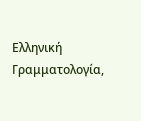Ελληνική Γραμματολογία,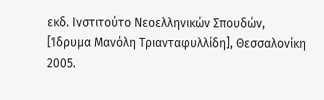εκδ. Ινστιτούτο Νεοελληνικών Σπουδών, [Ίδρυμα Μανόλη Τριανταφυλλίδη], Θεσσαλονίκη 2005.